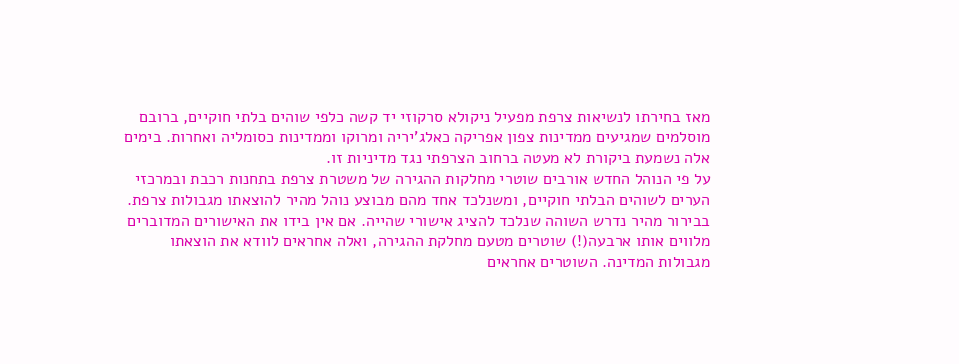מאז בחירתו לנשיאות צרפת מפעיל ניקולא סרקוזי יד קשה כלפי שוהים בלתי חוקיים, ברובם מוסלמים שמגיעים ממדינות צפון אפריקה כאלג'יריה ומרוקו וממדינות כסומליה ואחרות. בימים אלה נשמעת ביקורת לא מעטה ברחוב הצרפתי נגד מדיניות זו.
על פי הנוהל החדש אורבים שוטרי מחלקות ההגירה של משטרת צרפת בתחנות רכבת ובמרכזי הערים לשוהים הבלתי חוקיים, ומשנלכד אחד מהם מבוצע נוהל מהיר להוצאתו מגבולות צרפת. בבירור מהיר נדרש השוהה שנלכד להציג אישורי שהייה. אם אין בידו את האישורים המדוברים מלווים אותו ארבעה(!) שוטרים מטעם מחלקת ההגירה, ואלה אחראים לוודא את הוצאתו מגבולות המדינה. השוטרים אחראים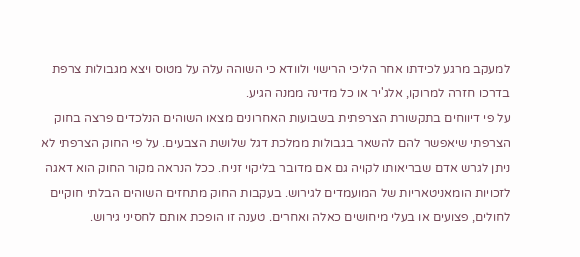למעקב מרגע לכידתו אחר הליכי הרישוי ולוודא כי השוהה עלה על מטוס ויצא מגבולות צרפת בדרכו חזרה למרוקו, אלג'יר או כל מדינה ממנה הגיע.
על פי דיווחים בתקשורת הצרפתית בשבועות האחרונים מצאו השוהים הנלכדים פרצה בחוק הצרפתי שיאפשר להם להשאר בגבולות ממלכת דגל שלושת הצבעים. על פי החוק הצרפתי לא ניתן לגרש אדם שבריאותו לקויה גם אם מדובר בליקוי זניח. ככל הנראה מקור החוק הוא דאגה לזכויות הומאניטאריות של המועמדים לגירוש. בעקבות החוק מתחזים השוהים הבלתי חוקיים לחולים, פצועים או בעלי מיחושים כאלה ואחרים. טענה זו הופכת אותם לחסיני גירוש.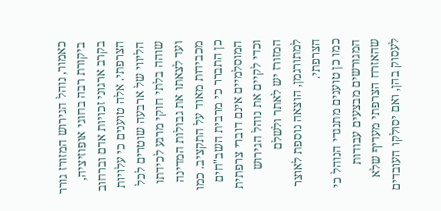כאמור, נוהל הגירוש המזורז גורר ביקורת רבה בחוגי אופוזיציה, בקרב ארגוני זכויות אדם וברחוב הצרפתי. אלה טוענים כי עלויות הליווי של ארבעה שוטרים לכל שוהה בלתי חוקי מרגע לכידתו ועד לצאתו את גבולות המדינה מכבידות מאוד על התקציב. כמו כן התברר כי מרבית השב"חים המוסלמיים אינם דוברי צרפתית וכדי לקיים את נוהל הגירוש המזורז יש לאתר ולשלם למתורגמן, הוצאה נוספת לאוצר הצרפתי.
כמו כן טוענים מתנגדי הנוהל כי המגורשים מבצעים עבודות שהאזרח הצרפתי מעדיף שלא לעסוק בהן, ואם יסולקו העובדים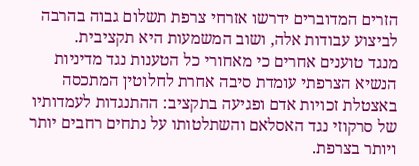הזרים המדוברים ידרשו אזרחי צרפת תשלום גבוה בהרבה לביצוע עבודות אלה, ושוב המשמעות היא תקציבית.
מנגד טוענים אחרים כי מאחורי כל הטענות נגד מדיניות הנשיא הצרפתי עומדת סיבה אחרת לחלוטין המתכסה באצטלת זכויות אדם ופגיעה בתקציב: ההתנגדות לעמדותיו של סרקוזי נגד האסלאם והשתלטותו על נתחים רחבים יותר ויותר בצרפת.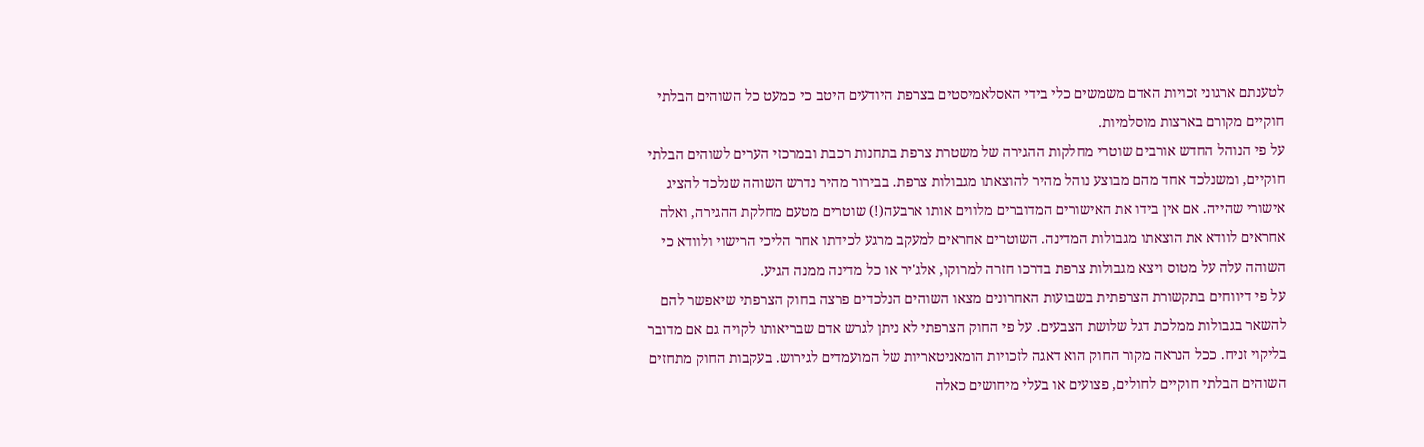לטענתם ארגוני זכויות האדם משמשים כלי בידי האסלאמיסטים בצרפת היודעים היטב כי כמעט כל השוהים הבלתי חוקיים מקורם בארצות מוסלמיות.
על פי הנוהל החדש אורבים שוטרי מחלקות ההגירה של משטרת צרפת בתחנות רכבת ובמרכזי הערים לשוהים הבלתי חוקיים, ומשנלכד אחד מהם מבוצע נוהל מהיר להוצאתו מגבולות צרפת. בבירור מהיר נדרש השוהה שנלכד להציג אישורי שהייה. אם אין בידו את האישורים המדוברים מלווים אותו ארבעה(!) שוטרים מטעם מחלקת ההגירה, ואלה אחראים לוודא את הוצאתו מגבולות המדינה. השוטרים אחראים למעקב מרגע לכידתו אחר הליכי הרישוי ולוודא כי השוהה עלה על מטוס ויצא מגבולות צרפת בדרכו חזרה למרוקו, אלג'יר או כל מדינה ממנה הגיע.
על פי דיווחים בתקשורת הצרפתית בשבועות האחרונים מצאו השוהים הנלכדים פרצה בחוק הצרפתי שיאפשר להם להשאר בגבולות ממלכת דגל שלושת הצבעים. על פי החוק הצרפתי לא ניתן לגרש אדם שבריאותו לקויה גם אם מדובר בליקוי זניח. ככל הנראה מקור החוק הוא דאגה לזכויות הומאניטאריות של המועמדים לגירוש. בעקבות החוק מתחזים השוהים הבלתי חוקיים לחולים, פצועים או בעלי מיחושים כאלה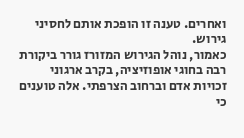ואחרים. טענה זו הופכת אותם לחסיני גירוש.
כאמור, נוהל הגירוש המזורז גורר ביקורת רבה בחוגי אופוזיציה, בקרב ארגוני זכויות אדם וברחוב הצרפתי. אלה טוענים כי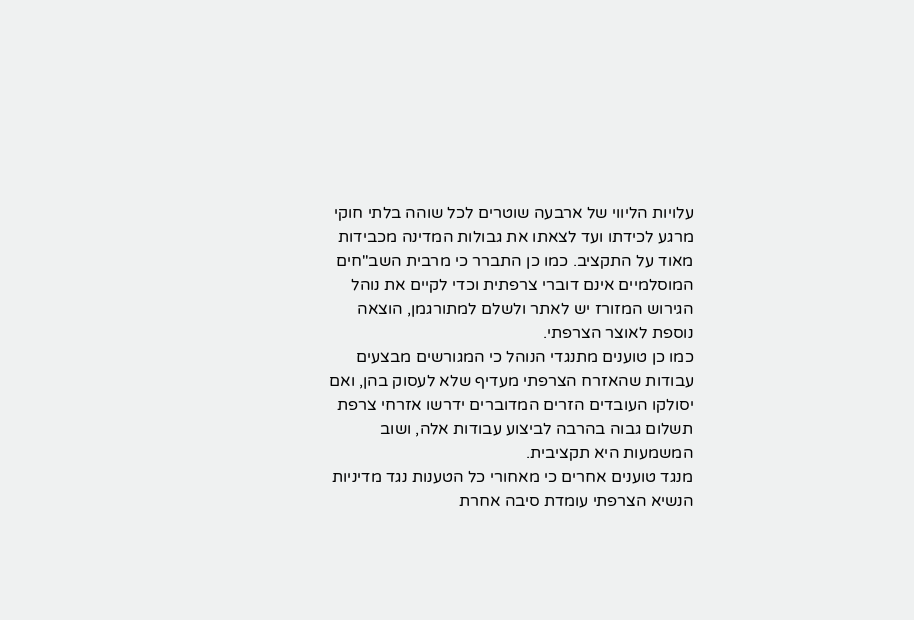עלויות הליווי של ארבעה שוטרים לכל שוהה בלתי חוקי מרגע לכידתו ועד לצאתו את גבולות המדינה מכבידות מאוד על התקציב. כמו כן התברר כי מרבית השב"חים המוסלמיים אינם דוברי צרפתית וכדי לקיים את נוהל הגירוש המזורז יש לאתר ולשלם למתורגמן, הוצאה נוספת לאוצר הצרפתי.
כמו כן טוענים מתנגדי הנוהל כי המגורשים מבצעים עבודות שהאזרח הצרפתי מעדיף שלא לעסוק בהן, ואם יסולקו העובדים הזרים המדוברים ידרשו אזרחי צרפת תשלום גבוה בהרבה לביצוע עבודות אלה, ושוב המשמעות היא תקציבית.
מנגד טוענים אחרים כי מאחורי כל הטענות נגד מדיניות הנשיא הצרפתי עומדת סיבה אחרת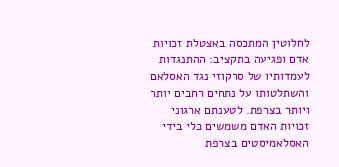לחלוטין המתכסה באצטלת זכויות אדם ופגיעה בתקציב: ההתנגדות לעמדותיו של סרקוזי נגד האסלאם והשתלטותו על נתחים רחבים יותר ויותר בצרפת. לטענתם ארגוני זכויות האדם משמשים כלי בידי האסלאמיסטים בצרפת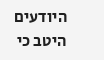היודעים היטב כי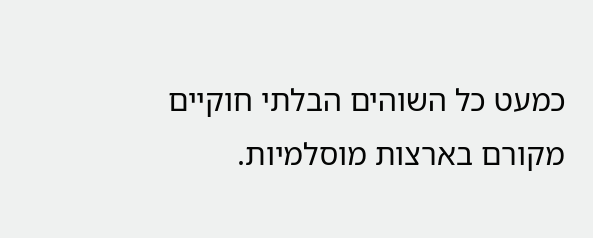כמעט כל השוהים הבלתי חוקיים מקורם בארצות מוסלמיות.